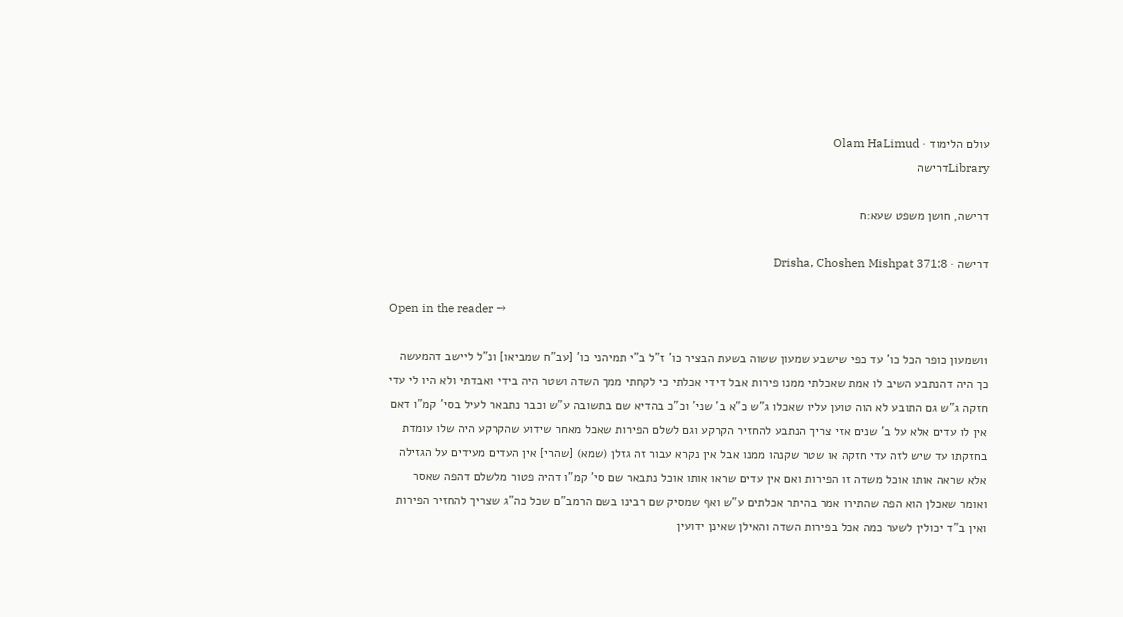עולם הלימוד · Olam HaLimud
Libraryדרישה

דרישה, חושן משפט שעא:ח

דרישה · Drisha, Choshen Mishpat 371:8

Open in the reader →

1ושמעון כופר הכל כו' עד כפי שישבע שמעון ששוה בשעת הבציר כו' ז"ל ב"י תמיהני כו' [עב"ח שמביאו] ונ"ל ליישב דהמעשה כך היה דהנתבע השיב לו אמת שאכלתי ממנו פירות אבל דידי אכלתי כי לקחתי ממך השדה ושטר היה בידי ואבדתי ולא היו לי עדי חזקה ג"ש גם התובע לא הוה טוען עליו שאכלו ג"ש כ"א ב' שני' וכ"כ בהדיא שם בתשובה ע"ש וכבר נתבאר לעיל בסי' קמ"ו דאם אין לו עדים אלא על ב' שנים אזי צריך הנתבע להחזיר הקרקע וגם לשלם הפירות שאכל מאחר שידוע שהקרקע היה שלו עומדת בחזקתו עד שיש לזה עדי חזקה או שטר שקנהו ממנו אבל אין נקרא עבור זה גזלן (שמא) [שהרי] אין העדים מעידים על הגזילה אלא שראה אותו אוכל משדה זו הפירות ואם אין עדים שראו אותו אוכל נתבאר שם סי' קמ"ו דהיה פטור מלשלם דהפה שאסר ואומר שאכלן הוא הפה שהתירו אמר בהיתר אכלתים ע"ש ואף שמסיק שם רבינו בשם הרמב"ם שכל כה"ג שצריך להחזיר הפירות ואין ב"ד יכולין לשער כמה אכל בפירות השדה והאילן שאינן ידועין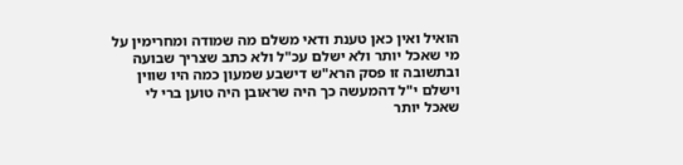הואיל ואין כאן טענת ודאי משלם מה שמודה ומחרימין על מי שאכל יותר ולא ישלם עכ"ל ולא כתב שצריך שבועה ובתשובה זו פסק הרא"ש דישבע שמעון כמה היו שווין וישלם י"ל דהמעשה כך היה שראובן היה טוען ברי לי שאכל יותר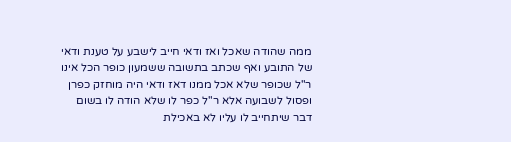ממה שהודה שאכל ואז ודאי חייב לישבע על טענת ודאי של התובע ואף שכתב בתשובה ששמעון כופר הכל אינו ר"ל שכופר שלא אכל ממנו דאז ודאי היה מוחזק כפרן ופסול לשבועה אלא ר"ל כפר לו שלא הודה לו בשום דבר שיתחייב לו עליו לא באכילת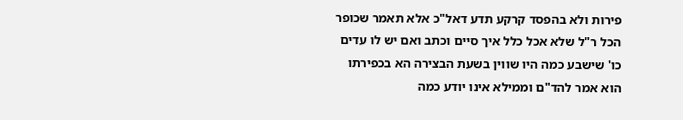פירות ולא בהפסד קרקע תדע דאל"כ אלא תאמר שכופר הכל ר"ל שלא אכל כלל איך סיים וכתב ואם יש לו עדים כו' שישבע כמה היו שווין בשעת הבצירה הא בכפירתו הוא אמר להד"ם וממילא אינו יודע כמה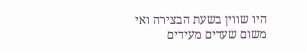היו שווין בשעת הבצירה ואי משום שעדים מעידים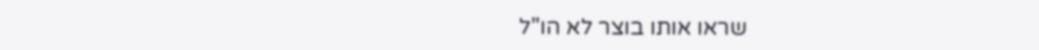שראו אותו בוצר לא הו"ל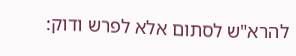להרא"ש לסתום אלא לפרש ודוק: